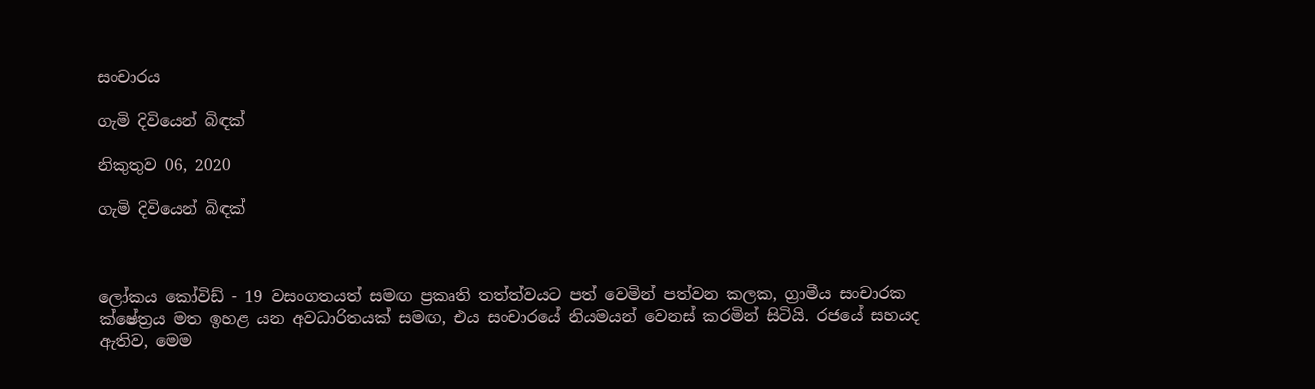සංචාරය

ගැමි දිවියෙන් බිඳක්

නිකුතුව 06, 2020

ගැමි දිවියෙන් බිඳක්



ලෝකය කෝවිඩ් - 19 වසංගතයත් සමඟ ප්‍රකෘති තත්ත්වයට පත් වෙමින් පත්වන කලක, ග්‍රාමීය සංචාරක ක්ෂේත්‍රය මත ඉහළ යන අවධාරිතයක් සමඟ, එය සංචාරයේ නියමයන් වෙනස් කරමින් සිටියි. රජයේ සහයද ඇතිව, මෙම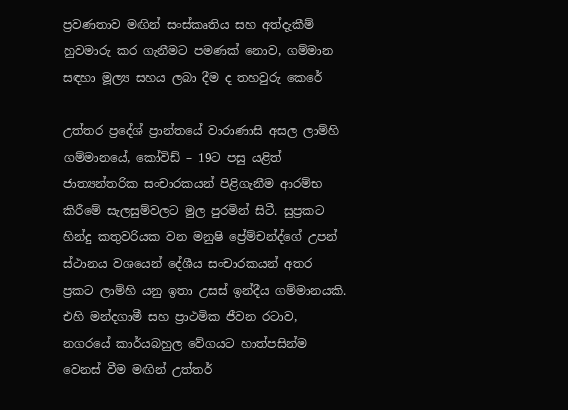ප්‍රවණතාව මඟින් සංස්කෘතිය සහ අත්දැකීම් හුවමාරු කර ගැනීමට පමණක් නොව, ගම්මාන සඳහා මූල්‍ය සහය ලබා දීම ද තහවුරු කෙරේ

උත්තර ප්‍රදේශ් ප්‍රාන්තයේ වාරාණාසි අසල ලාම්හි ගම්මානයේ, කෝවිඩ් – 19ට පසු යළිත් ජාත්‍යන්තරික සංචාරකයන් පිළිගැනීම ආරම්භ කිරීමේ සැලසුම්වලට මුල පුරමින් සිටී. සුප්‍රකට හින්දු කතුවරියක වන මනුෂි ප්‍රේම්චන්ද්ගේ උපන් ස්ථානය වශයෙන් දේශීය සංචාරකයන් අතර ප්‍රකට ලාම්හි යනු ඉතා උසස් ඉන්දීය ගම්මානයකි. එහි මන්දගාමී සහ ප්‍රාථමික ජීවන රටාව, නගරයේ කාර්යබහුල වේගයට හාත්පසින්ම වෙනස් වීම මඟින් උත්තර්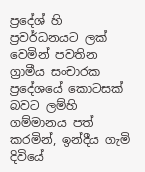ප්‍රදේශ් හි ප්‍රවර්ධනයට ලක් වෙමින් පවතින ග්‍රාමීය සංචාරක ප්‍රදේශයේ කොටසක් බවට ලම්හි ගම්මානය පත් කරමින්, ඉන්දීය ගැමි දිවියේ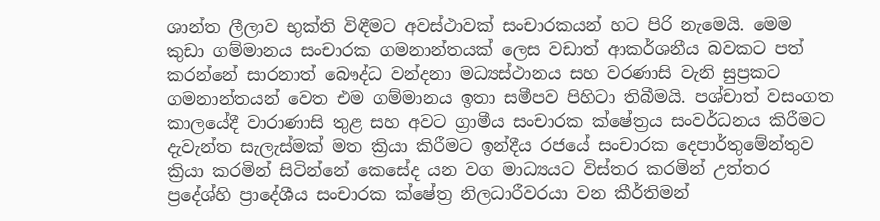ශාන්ත ලීලාව භුක්ති විඳීමට අවස්ථාවක් සංචාරකයන් හට පිරි නැමෙයි. මෙම කුඩා ගම්මානය සංචාරක ගමනාන්තයක් ලෙස වඩාත් ආකර්ශනීය බවකට පත් කරන්නේ සාරනාත් බෞද්ධ වන්දනා මධ්‍යස්ථානය සහ වරණාසි වැනි සුප්‍රකට ගමනාන්තයන් වෙත එම ගම්මානය ඉතා සමීපව පිහිටා තිබීමයි. පශ්චාත් වසංගත කාලයේදී වාරාණාසි තුළ සහ අවට ග්‍රාමීය සංචාරක ක්ෂේත්‍රය සංවර්ධනය කිරීමට දැවැන්ත සැලැස්මක් මත ක්‍රියා කිරීමට ඉන්දීය රජයේ සංචාරක දෙපාර්තුමේන්තුව ක්‍රියා කරමින් සිටින්නේ කෙසේද යන වග මාධ්‍යයට විස්තර කරමින් උත්තර ප්‍රදේශ්හි ප්‍රාදේශීය සංචාරක ක්ෂේත්‍ර නිලධාරීවරයා වන කීර්තිමන්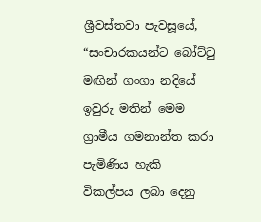ශ්‍රීවස්තවා පැවසූයේ, “සංචාරකයන්ට බෝට්ටු මඟින් ගංගා නදියේ ඉවුරු මතින් මෙම ග්‍රාමීය ගමනාන්ත කරා පැමිණිය හැකි විකල්පය ලබා දෙනු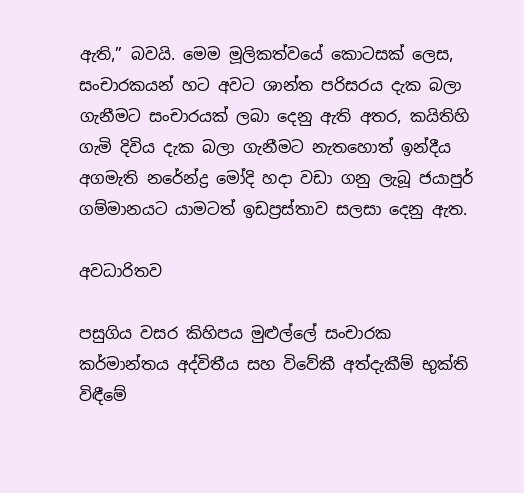ඇති,” බවයි. මෙම මූලිකත්වයේ කොටසක් ලෙස, සංචාරකයන් හට අවට ශාන්ත පරිසරය දැක බලා ගැනීමට සංචාරයක් ලබා දෙනු ඇති අතර, කයිතිහි ගැමි දිවිය දැක බලා ගැනීමට නැතහොත් ඉන්දීය අගමැති නරේන්ද්‍ර මෝදි හදා වඩා ගනු ලැබූ ජයාපුර් ගම්මානයට යාමටත් ඉඩප්‍රස්තාව සලසා දෙනු ඇත.

අවධාරිතව

පසුගිය වසර කිහිපය මුළුල්ලේ සංචාරක කර්මාන්තය අද්විතීය සහ විවේකී අත්දැකීම් භුක්ති විඳීමේ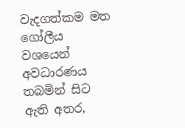වැදගත්කම මත ගෝලීය වශයෙන් අවධාරණය තබමින් සිට ඇති අතර,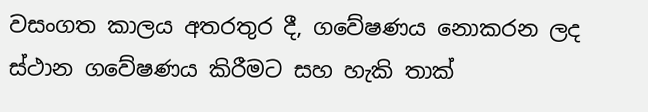වසංගත කාලය අතරතුර දී, ගවේෂණය නොකරන ලද ස්ථාන ගවේෂණය කිරීමට සහ හැකි තාක්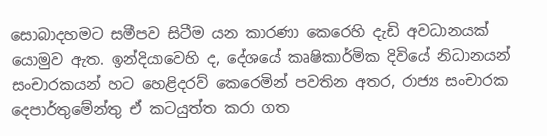සොබාදහමට සමීපව සිටීම යන කාරණා කෙරෙහි දැඩි අවධානයක් යොමුව ඇත. ඉන්දියාවෙහි ද, දේශයේ කෘෂිකාර්මික දිවියේ නිධානයන් සංචාරකයන් හට හෙළිදරව් කෙරෙමින් පවතින අතර, රාජ්‍ය සංචාරක දෙපාර්තුමේන්තු ඒ කටයුත්ත කරා ගත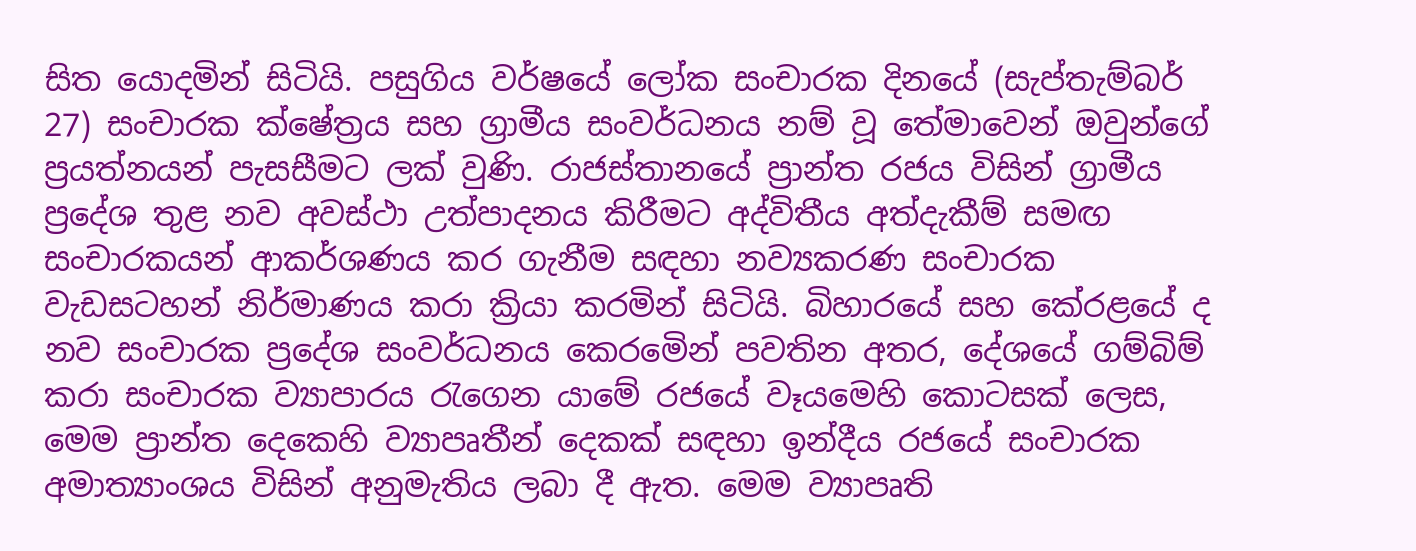සිත යොදමින් සිටියි. පසුගිය වර්ෂයේ ලෝක සංචාරක දිනයේ (සැප්තැම්බර් 27) සංචාරක ක්ෂේත්‍රය සහ ග්‍රාමීය සංවර්ධනය නම් වූ තේමාවෙන් ඔවුන්ගේ ප්‍රයත්නයන් පැසසීමට ලක් වුණි. රාජස්තානයේ ප්‍රාන්ත රජය විසින් ග්‍රාමීය ප්‍රදේශ තුළ නව අවස්ථා උත්පාදනය කිරීමට අද්විතීය අත්දැකීම් සමඟ සංචාරකයන් ආකර්ශණය කර ගැනීම සඳහා නව්‍යකරණ සංචාරක වැඩසටහන් නිර්මාණය කරා ක්‍රියා කරමින් සිටියි. බිහාරයේ සහ කේරළයේ ද නව සංචාරක ප්‍රදේශ සංවර්ධනය කෙරමෙින් පවතින අතර, දේශයේ ගම්බිම් කරා සංචාරක ව්‍යාපාරය රැගෙන යාමේ රජයේ වෑයමෙහි කොටසක් ලෙස, මෙම ප්‍රාන්ත දෙකෙහි ව්‍යාපෘතීන් දෙකක් සඳහා ඉන්දීය රජයේ සංචාරක අමාත්‍යාංශය විසින් අනුමැතිය ලබා දී ඇත. මෙම ව්‍යාපෘති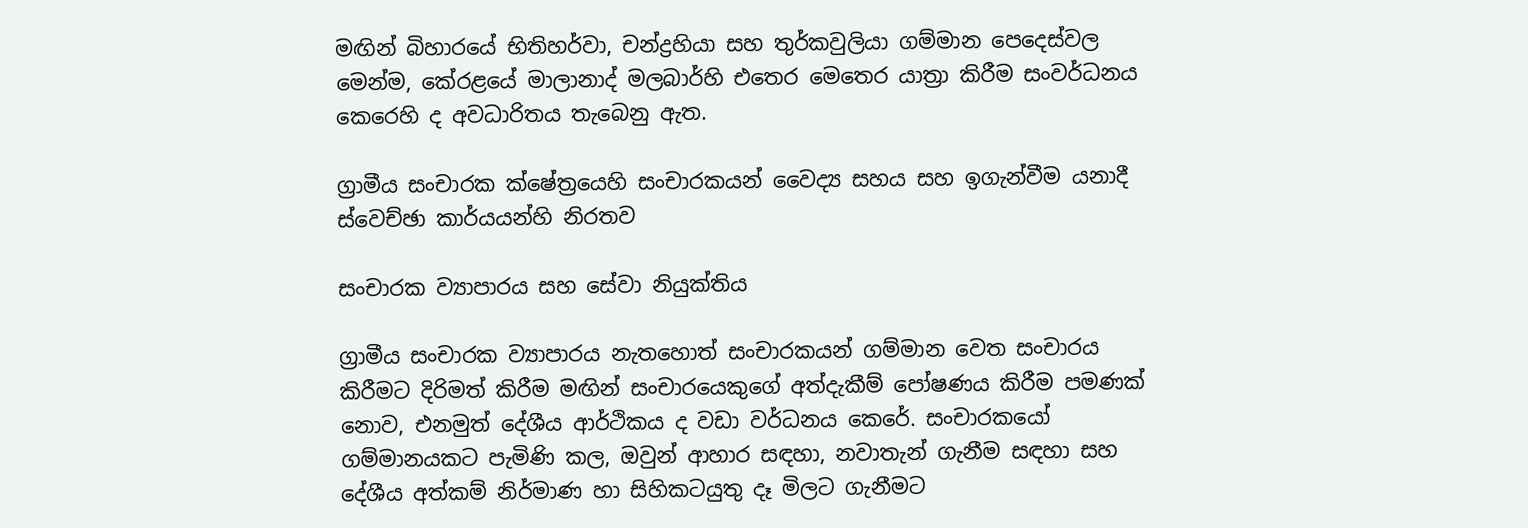මඟින් බිහාරයේ භිතිහර්වා, චන්ද්‍රහියා සහ තුර්කවුලියා ගම්මාන පෙදෙස්වල මෙන්ම, කේරළයේ මාලානාද් මලබාර්හි එතෙර මෙතෙර යාත්‍රා කිරීම සංවර්ධනය කෙරෙහි ද අවධාරිතය තැබෙනු ඇත.

ග්‍රාමීය සංචාරක ක්ෂේත්‍රයෙහි සංචාරකයන් වෛද්‍ය සහය සහ ඉගැන්වීම යනාදී ස්වෙච්ඡා කාර්යයන්හි නිරතව

සංචාරක ව්‍යාපාරය සහ සේවා නියුක්තිය

ග්‍රාමීය සංචාරක ව්‍යාපාරය නැතහොත් සංචාරකයන් ගම්මාන වෙත සංචාරය කිරීමට දිරිමත් කිරීම මඟින් සංචාරයෙකුගේ අත්දැකීම් පෝෂණය කිරීම පමණක් නොව, එනමුත් දේශීය ආර්ථිකය ද වඩා වර්ධනය කෙරේ. සංචාරකයෝ ගම්මානයකට පැමිණි කල, ඔවුන් ආහාර සඳහා, නවාතැන් ගැනීම සඳහා සහ දේශීය අත්කම් නිර්මාණ හා සිහිකටයුතු දෑ මිලට ගැනීමට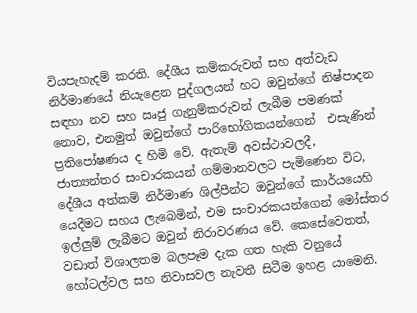වියපැහැදම් කරති. දේශීය කම්කරුවන් සහ අත්වැඩ නිර්මාණයේ නියැළෙන පුද්ගලයන් හට ඔවුන්ගේ නිෂ්පාදන සඳහා නව සහ ඍජු ගැනුම්කරුවන් ලැබීම පමණක් නොව, එනමුත් ඔවුන්ගේ පාරිභෝගිකයන්ගෙන්  එසැණින් ප්‍රතිපෝෂණය ද හිමි වේ. ඇතැම් අවස්ථාවලදී, ජාත්‍යන්තර සංචාරකයන් ගම්මානවලට පැමිණෙන විට, දේශීය අත්කම් නිර්මාණ ශිල්පීන්ට ඔවුන්ගේ කාර්යයෙහි යෙදීමට සහය ලැබෙමින්, එම සංචාරකයන්ගෙන් මෝස්තර ඉල්ලුම් ලැබීමට ඔවුන් නිරාවරණය වේ. කෙසේවෙතත්, වඩාත් විශාලතම බලපෑම දැක ගත හැකි වනුයේ හෝටල්වල සහ නිවාසවල නැවතී සිටීම ඉහළ යාමෙනි.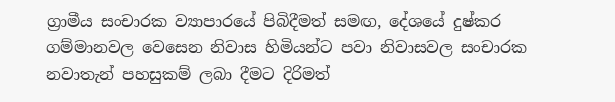ග්‍රාමීය සංචාරක ව්‍යාපාරයේ පිබිදීමත් සමඟ, දේශයේ දුෂ්කර ගම්මානවල වෙසෙන නිවාස හිමියන්ට පවා නිවාසවල සංචාරක නවාතැන් පහසුකම් ලබා දීමට දිරිමත්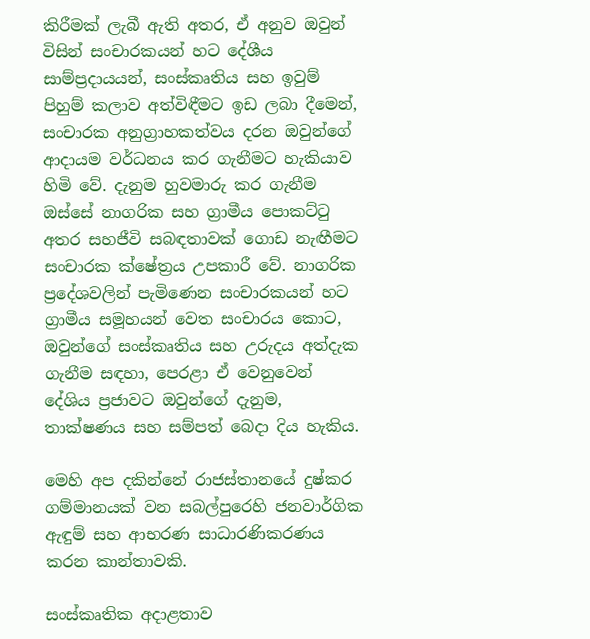කිරීමක් ලැබී ඇති අතර, ඒ අනුව ඔවුන් විසින් සංචාරකයන් හට දේශීය සාම්ප්‍රදායයන්, සංස්කෘතිය සහ ඉවුම් පිහුම් කලාව අත්විඳීමට ඉඩ ලබා දීමෙන්, සංචාරක අනුග්‍රාහකත්වය දරන ඔවුන්ගේ ආදායම වර්ධනය කර ගැනීමට හැකියාව හිමි වේ. දැනුම හුවමාරු කර ගැනීම ඔස්සේ නාගරික සහ ග්‍රාමීය පොකට්ටු අතර සහජීවි සබඳතාවක් ගොඩ නැඟීමට සංචාරක ක්ෂේත්‍රය උපකාරී වේ. නාගරික ප්‍රදේශවලින් පැමිණෙන සංචාරකයන් හට ග්‍රාමීය සමූහයන් වෙත සංචාරය කොට, ඔවුන්ගේ සංස්කෘතිය සහ උරුදය අත්දැක ගැනීම සඳහා, පෙරළා ඒ වෙනුවෙන් දේශිය ප්‍රජාවට ඔවුන්ගේ දැනුම, තාක්ෂණය සහ සම්පත් බෙදා දිය හැකිය.

මෙහි අප දකින්නේ රාජස්තානයේ දුෂ්කර ගම්මානයක් වන සබල්පුරෙහි ජනවාර්ගික ඇඳුම් සහ ආභරණ සාධාරණිකරණය කරන කාන්තාවකි.

සංස්කෘතික අදාළතාව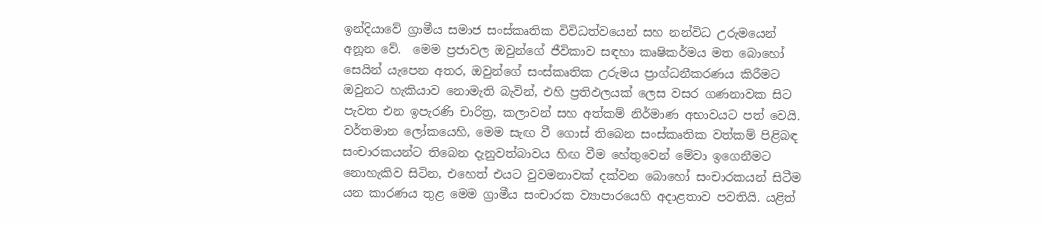ඉන්දියාවේ ග්‍රාමීය සමාජ සංස්කෘතික විවිධත්වයෙන් සහ නන්විධ උරුමයෙන් අනූන වේ.  මෙම ප්‍රජාවල ඔවුන්ගේ ජීවිකාව සඳහා කෘෂිකර්මය මත බොහෝ සෙයින් යැපෙන අතර, ඔවුන්ගේ සංස්කෘතික උරුමය ප්‍රාග්ධනීකරණය කිරීමට ඔවුනට හැකියාව නොමැති බැවින්, එහි ප්‍රතිඵලයක් ලෙස වසර ගණනාවක සිට පැවත එන ඉපැරණි චාරිත්‍ර, කලාවන් සහ අත්කම් නිර්මාණ අභාවයට පත් වෙයි. වර්තමාන ලෝකයෙහි, මෙම සැඟ වී ගොස් තිබෙන සංස්කෘතික වත්කම් පිළිබඳ සංචාරකයන්ට තිබෙන දැනුවත්බාවය හිඟ වීම හේතුවෙන් මේවා ඉගෙනීමට නොහැකිව සිටින, එහෙත් එයට වුවමනාවක් දක්වන බොහෝ සංචාරකයන් සිටීම යන කාරණය තුළ මෙම ග්‍රාමීය සංචාරක ව්‍යාපාරයෙහි අදාළතාව පවතියි. යළිත්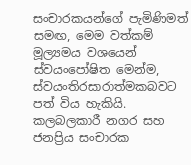සංචාරකයන්ගේ පැමිණිමත් සමඟ, මෙම වත්කම් මූල්‍යමය වශයෙන් ස්වයංපෝෂිත මෙන්ම, ස්වයංතිරසාරාත්මකබවට පත් විය හැකියි. කලබලකාරී නගර සහ ජනප්‍රිය සංචාරක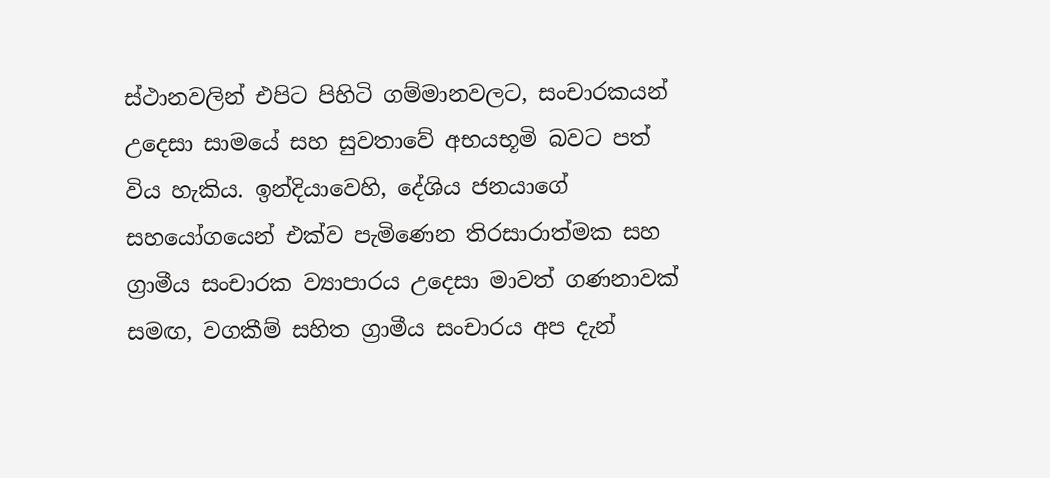ස්ථානවලින් එපිට පිහිටි ගම්මානවලට, සංචාරකයන් උදෙසා සාමයේ සහ සුවතාවේ අභයභූමි බවට පත් විය හැකිය. ඉන්දියාවෙහි, දේශිය ජනයාගේ සහයෝගයෙන් එක්ව පැමිණෙන තිරසාරාත්මක සහ ග්‍රාමීය සංචාරක ව්‍යාපාරය උදෙසා මාවත් ගණනාවක් සමඟ, වගකීම් සහිත ග්‍රාමීය සංචාරය අප දැන්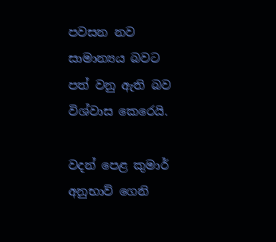පවසන නව සාමාන්‍යය බවට පත් වනු ඇති බව විශ්වාස කෙරෙයි.

වදන් පෙළ කුමාර් අනුභාව් ගෙනි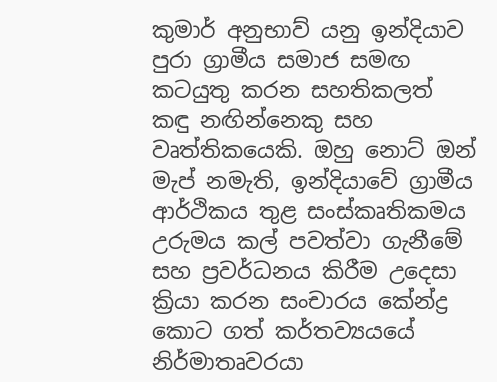කුමාර් අනුභාව් යනු ඉන්දියාව පුරා ග්‍රාමීය සමාජ සමඟ කටයුතු කරන සහතිකලත් කඳු නඟින්නෙකු සහ වෘත්තිකයෙකි. ඔහු නොට් ඔන් මැප් නමැති, ඉන්දියාවේ ග්‍රාමීය ආර්ථිකය තුළ සංස්කෘතිකමය උරුමය කල් පවත්වා ගැනීමේ සහ ප්‍රවර්ධනය කිරීම උදෙසා ක්‍රියා කරන සංචාරය කේන්ද්‍ර කොට ගත් කර්තව්‍යයයේ නිර්මාතෘවරයා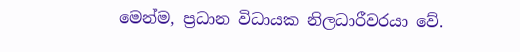මෙන්ම, ප්‍රධාන විධායක නිලධාරීවරයා වේ.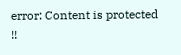error: Content is protected !!